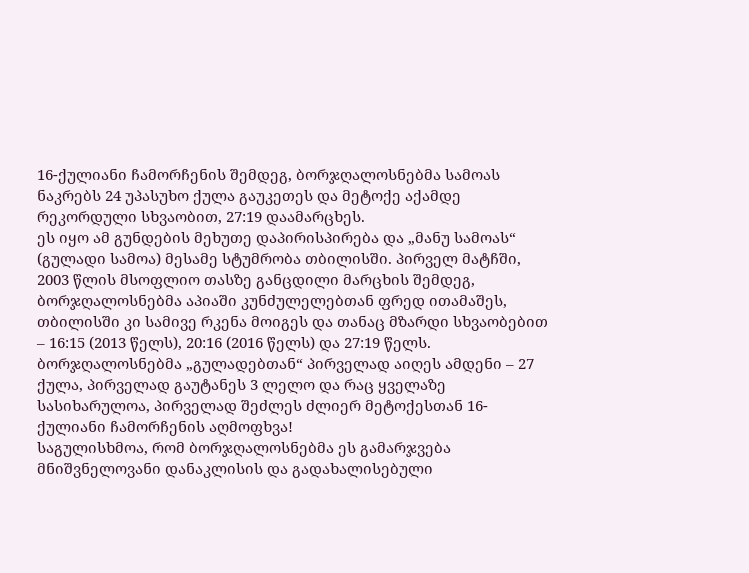16-ქულიანი ჩამორჩენის შემდეგ, ბორჯღალოსნებმა სამოას ნაკრებს 24 უპასუხო ქულა გაუკეთეს და მეტოქე აქამდე რეკორდული სხვაობით, 27:19 დაამარცხეს.
ეს იყო ამ გუნდების მეხუთე დაპირისპირება და „მანუ სამოას“ (გულადი სამოა) მესამე სტუმრობა თბილისში. პირველ მატჩში, 2003 წლის მსოფლიო თასზე განცდილი მარცხის შემდეგ, ბორჯღალოსნებმა აპიაში კუნძულელებთან ფრედ ითამაშეს, თბილისში კი სამივე რკენა მოიგეს და თანაც მზარდი სხვაობებით – 16:15 (2013 წელს), 20:16 (2016 წელს) და 27:19 წელს.
ბორჯღალოსნებმა „გულადებთან“ პირველად აიღეს ამდენი – 27 ქულა, პირველად გაუტანეს 3 ლელო და რაც ყველაზე სასიხარულოა, პირველად შეძლეს ძლიერ მეტოქესთან 16-ქულიანი ჩამორჩენის აღმოფხვა!
საგულისხმოა, რომ ბორჯღალოსნებმა ეს გამარჯვება მნიშვნელოვანი დანაკლისის და გადახალისებული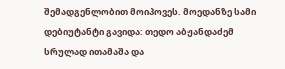შემადგენლობით მოიპოვეს. მოედანზე სამი დებიუტანტი გავიდა: თედო აბჟანდაძემ სრულად ითამაშა და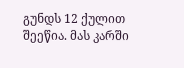გუნდს 12 ქულით შეეწია. მას კარში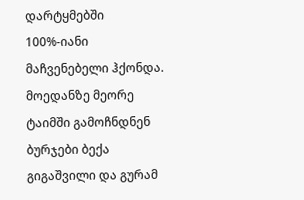დარტყმებში 100%-იანი მაჩვენებელი ჰქონდა. მოედანზე მეორე ტაიმში გამოჩნდნენ ბურჯები ბექა გიგაშვილი და გურამ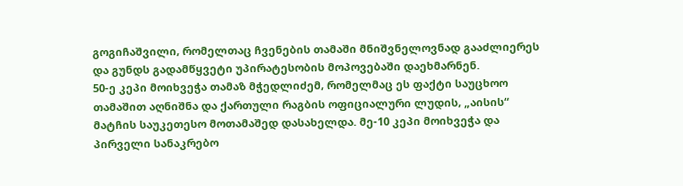გოგიჩაშვილი, რომელთაც ჩვენების თამაში მნიშვნელოვნად გააძლიერეს და გუნდს გადამწყვეტი უპირატესობის მოპოვებაში დაეხმარნენ.
50-ე კეპი მოიხვეჭა თამაზ მჭედლიძემ, რომელმაც ეს ფაქტი საუცხოო თამაშით აღნიშნა და ქართული რაგბის ოფიციალური ლუდის, „აისის“ მატჩის საუკეთესო მოთამაშედ დასახელდა. მე-10 კეპი მოიხვეჭა და პირველი სანაკრებო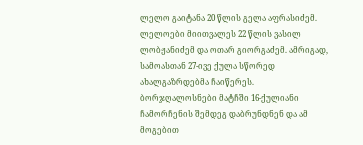ლელო გაიტანა 20 წლის გელა აფრასიძემ. ლელოები მიითვალეს 22 წლის ვასილ ლობჟანიძემ და ოთარ გიორგაძემ. ამრიგად, სამოასთან 27-ივე ქულა სწორედ ახალგაზრდებმა ჩაიწერეს.
ბორჯღალოსნები მატჩში 16-ქულიანი ჩამორჩენის შემდეგ დაბრუნდნენ და ამ მოგებით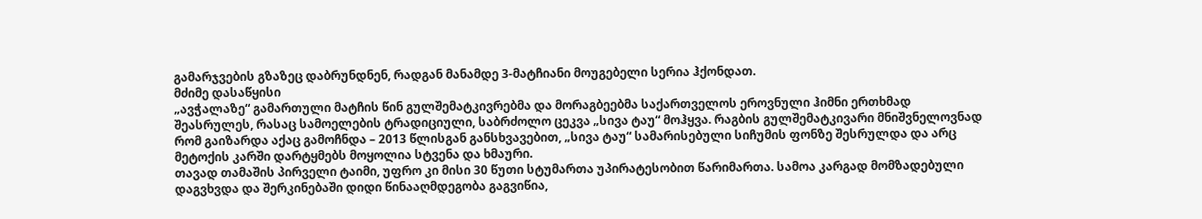გამარჯვების გზაზეც დაბრუნდნენ, რადგან მანამდე 3-მატჩიანი მოუგებელი სერია ჰქონდათ.
მძიმე დასაწყისი
„ავჭალაზე“ გამართული მატჩის წინ გულშემატკივრებმა და მორაგბეებმა საქართველოს ეროვნული ჰიმნი ერთხმად შეასრულეს, რასაც სამოელების ტრადიციული, საბრძოლო ცეკვა „სივა ტაუ“ მოჰყვა. რაგბის გულშემატკივარი მნიშვნელოვნად რომ გაიზარდა აქაც გამოჩნდა – 2013 წლისგან განსხვავებით, „სივა ტაუ“ სამარისებული სიჩუმის ფონზე შესრულდა და არც მეტოქის კარში დარტყმებს მოყოლია სტვენა და ხმაური.
თავად თამაშის პირველი ტაიმი, უფრო კი მისი 30 წუთი სტუმართა უპირატესობით წარიმართა. სამოა კარგად მომზადებული დაგვხვდა და შერკინებაში დიდი წინააღმდეგობა გაგვიწია,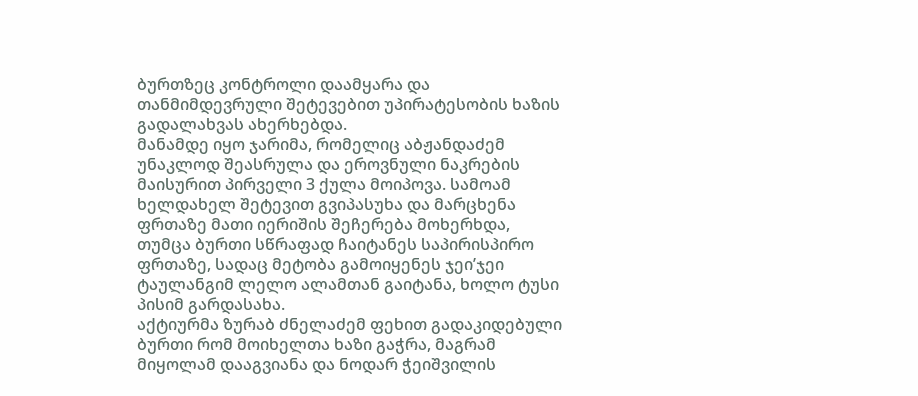ბურთზეც კონტროლი დაამყარა და თანმიმდევრული შეტევებით უპირატესობის ხაზის გადალახვას ახერხებდა.
მანამდე იყო ჯარიმა, რომელიც აბჟანდაძემ უნაკლოდ შეასრულა და ეროვნული ნაკრების მაისურით პირველი 3 ქულა მოიპოვა. სამოამ ხელდახელ შეტევით გვიპასუხა და მარცხენა ფრთაზე მათი იერიშის შეჩერება მოხერხდა, თუმცა ბურთი სწრაფად ჩაიტანეს საპირისპირო ფრთაზე, სადაც მეტობა გამოიყენეს ჯეი’ჯეი ტაულანგიმ ლელო ალამთან გაიტანა, ხოლო ტუსი პისიმ გარდასახა.
აქტიურმა ზურაბ ძნელაძემ ფეხით გადაკიდებული ბურთი რომ მოიხელთა ხაზი გაჭრა, მაგრამ მიყოლამ დააგვიანა და ნოდარ ჭეიშვილის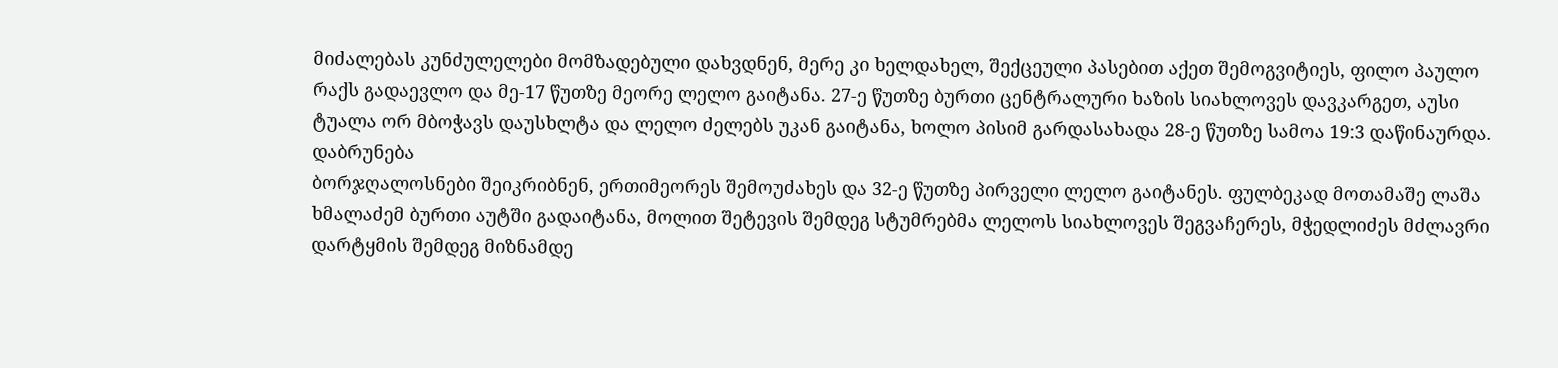მიძალებას კუნძულელები მომზადებული დახვდნენ, მერე კი ხელდახელ, შექცეული პასებით აქეთ შემოგვიტიეს, ფილო პაულო რაქს გადაევლო და მე-17 წუთზე მეორე ლელო გაიტანა. 27-ე წუთზე ბურთი ცენტრალური ხაზის სიახლოვეს დავკარგეთ, აუსი ტუალა ორ მბოჭავს დაუსხლტა და ლელო ძელებს უკან გაიტანა, ხოლო პისიმ გარდასახადა 28-ე წუთზე სამოა 19:3 დაწინაურდა.
დაბრუნება
ბორჯღალოსნები შეიკრიბნენ, ერთიმეორეს შემოუძახეს და 32-ე წუთზე პირველი ლელო გაიტანეს. ფულბეკად მოთამაშე ლაშა ხმალაძემ ბურთი აუტში გადაიტანა, მოლით შეტევის შემდეგ სტუმრებმა ლელოს სიახლოვეს შეგვაჩერეს, მჭედლიძეს მძლავრი დარტყმის შემდეგ მიზნამდე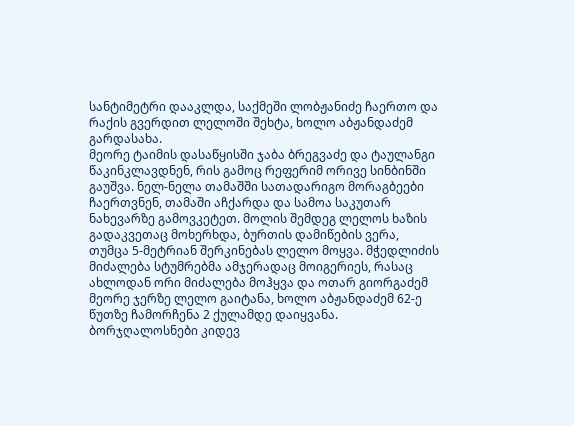სანტიმეტრი დააკლდა, საქმეში ლობჟანიძე ჩაერთო და რაქის გვერდით ლელოში შეხტა, ხოლო აბჟანდაძემ გარდასახა.
მეორე ტაიმის დასაწყისში ჯაბა ბრეგვაძე და ტაულანგი წაკინკლავდნენ, რის გამოც რეფერიმ ორივე სინბინში გაუშვა. ნელ-ნელა თამაშში სათადარიგო მორაგბეები ჩაერთვნენ, თამაში აჩქარდა და სამოა საკუთარ ნახევარზე გამოვკეტეთ. მოლის შემდეგ ლელოს ხაზის გადაკვეთაც მოხერხდა, ბურთის დამიწების ვერა, თუმცა 5-მეტრიან შერკინებას ლელო მოყვა. მჭედლიძის მიძალება სტუმრებმა ამჯერადაც მოიგერიეს, რასაც ახლოდან ორი მიძალება მოჰყვა და ოთარ გიორგაძემ მეორე ჯერზე ლელო გაიტანა, ხოლო აბჟანდაძემ 62-ე წუთზე ჩამორჩენა 2 ქულამდე დაიყვანა.
ბორჯღალოსნები კიდევ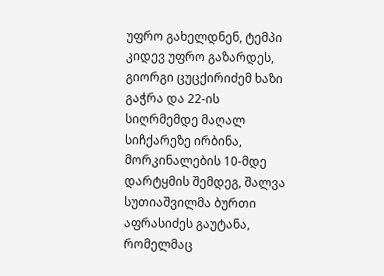უფრო გახელდნენ, ტემპი კიდევ უფრო გაზარდეს, გიორგი ცუცქირიძემ ხაზი გაჭრა და 22-ის სიღრმემდე მაღალ სიჩქარეზე ირბინა, მორკინალების 10-მდე დარტყმის შემდეგ, შალვა სუთიაშვილმა ბურთი აფრასიძეს გაუტანა, რომელმაც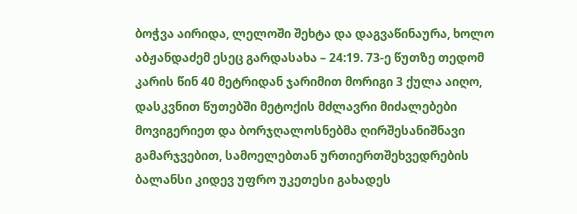ბოჭვა აირიდა, ლელოში შეხტა და დაგვაწინაურა, ხოლო აბჟანდაძემ ესეც გარდასახა – 24:19. 73-ე წუთზე თედომ კარის წინ 40 მეტრიდან ჯარიმით მორიგი 3 ქულა აიღო, დასკვნით წუთებში მეტოქის მძლავრი მიძალებები მოვიგერიეთ და ბორჯღალოსნებმა ღირშესანიშნავი გამარჯვებით, სამოელებთან ურთიერთშეხვედრების ბალანსი კიდევ უფრო უკეთესი გახადეს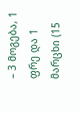– 3 მოგება, 1 ფრე და 1 მარცხი (15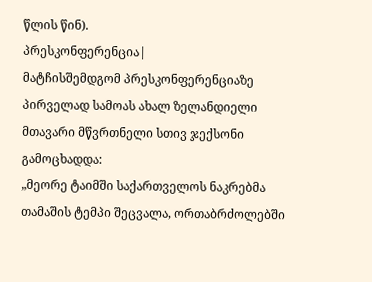წლის წინ).
პრესკონფერენცია|
მატჩისშემდგომ პრესკონფერენციაზე პირველად სამოას ახალ ზელანდიელი მთავარი მწვრთნელი სთივ ჯექსონი გამოცხადდა:
„მეორე ტაიმში საქართველოს ნაკრებმა თამაშის ტემპი შეცვალა, ორთაბრძოლებში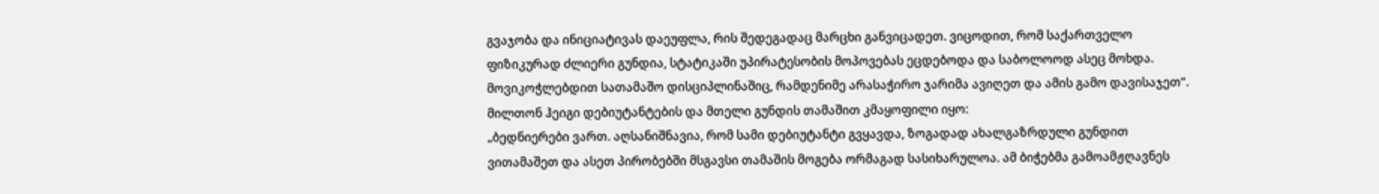გვაჯობა და ინიციატივას დაეუფლა, რის შედეგადაც მარცხი განვიცადეთ. ვიცოდით, რომ საქართველო ფიზიკურად ძლიერი გუნდია, სტატიკაში უპირატესობის მოპოვებას ეცდებოდა და საბოლოოდ ასეც მოხდა. მოვიკოჭლებდით სათამაშო დისციპლინაშიც, რამდენიმე არასაჭირო ჯარიმა ავიღეთ და ამის გამო დავისაჯეთ“.
მილთონ ჰეიგი დებიუტანტების და მთელი გუნდის თამაშით კმაყოფილი იყო:
„ბედნიერები ვართ. აღსანიშნავია, რომ სამი დებიუტანტი გვყავდა, ზოგადად ახალგაზრდული გუნდით ვითამაშეთ და ასეთ პირობებში მსგავსი თამაშის მოგება ორმაგად სასიხარულოა. ამ ბიჭებმა გამოამჟღავნეს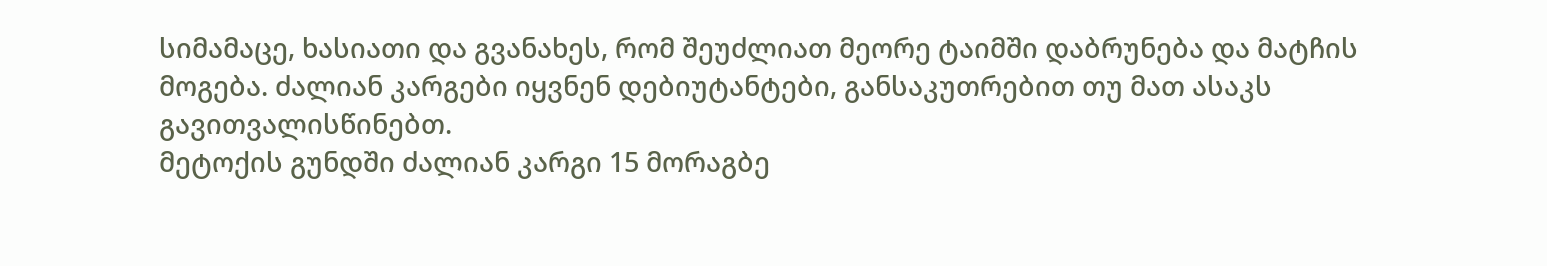სიმამაცე, ხასიათი და გვანახეს, რომ შეუძლიათ მეორე ტაიმში დაბრუნება და მატჩის მოგება. ძალიან კარგები იყვნენ დებიუტანტები, განსაკუთრებით თუ მათ ასაკს გავითვალისწინებთ.
მეტოქის გუნდში ძალიან კარგი 15 მორაგბე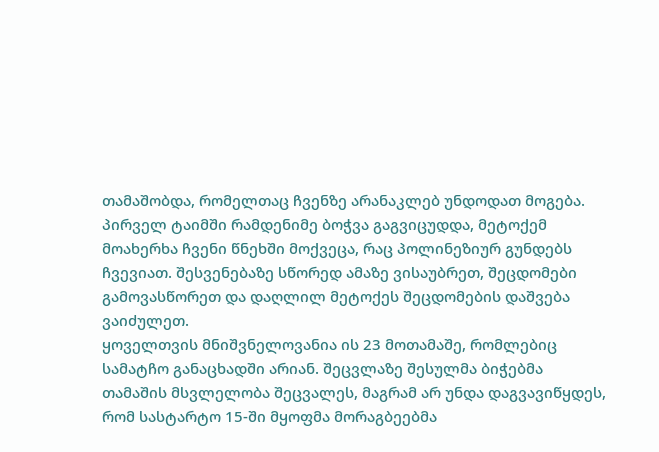თამაშობდა, რომელთაც ჩვენზე არანაკლებ უნდოდათ მოგება. პირველ ტაიმში რამდენიმე ბოჭვა გაგვიცუდდა, მეტოქემ მოახერხა ჩვენი წნეხში მოქვეცა, რაც პოლინეზიურ გუნდებს ჩვევიათ. შესვენებაზე სწორედ ამაზე ვისაუბრეთ, შეცდომები გამოვასწორეთ და დაღლილ მეტოქეს შეცდომების დაშვება ვაიძულეთ.
ყოველთვის მნიშვნელოვანია ის 23 მოთამაშე, რომლებიც სამატჩო განაცხადში არიან. შეცვლაზე შესულმა ბიჭებმა თამაშის მსვლელობა შეცვალეს, მაგრამ არ უნდა დაგვავიწყდეს, რომ სასტარტო 15-ში მყოფმა მორაგბეებმა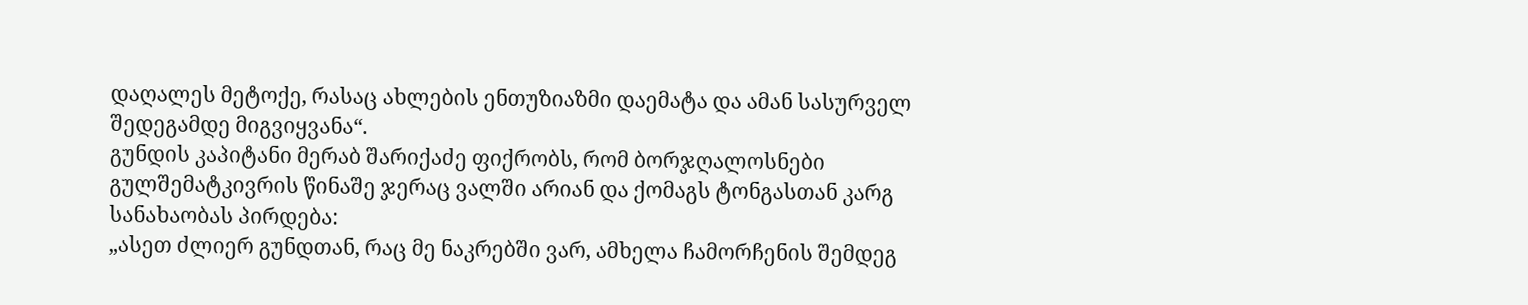დაღალეს მეტოქე, რასაც ახლების ენთუზიაზმი დაემატა და ამან სასურველ შედეგამდე მიგვიყვანა“.
გუნდის კაპიტანი მერაბ შარიქაძე ფიქრობს, რომ ბორჯღალოსნები გულშემატკივრის წინაშე ჯერაც ვალში არიან და ქომაგს ტონგასთან კარგ სანახაობას პირდება:
„ასეთ ძლიერ გუნდთან, რაც მე ნაკრებში ვარ, ამხელა ჩამორჩენის შემდეგ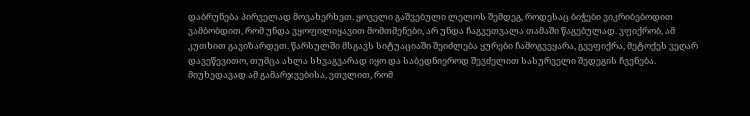დაბრუნება პირველად მოვახერხეთ. ყოველი გაშვებული ლელოს შემდეგ, როდესაც ბიჭები ვიკრიბებოდით ვამბობდით, რომ უნდა ვყოფილიყავით მომთმენები, არ უნდა ჩაგვეთვალა თამაში წაგებულად. ვფიქრობ, ამ კუთხით გავიზარდეთ. წარსულში მსგავს სიტუაციაში შეიძლება ყურები ჩამოგვეყარა, გვეფიქრა, მეტოქეს ვეღარ დავეწევითო, თუმცა ახლა სხვაგვარად იყო და საბედნიეროდ შევძელით სასურველი შედეგის ჩვენება.
მიუხედავად ამ გამარჯვებისა, ვთვლით, რომ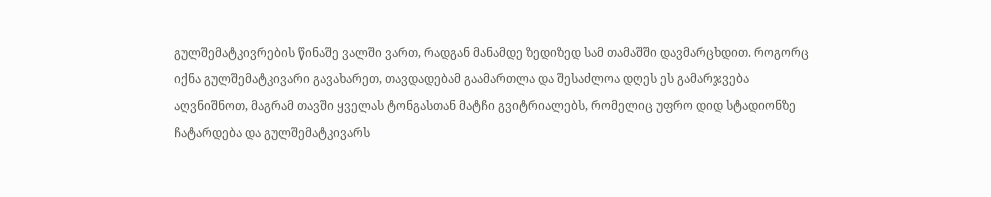გულშემატკივრების წინაშე ვალში ვართ, რადგან მანამდე ზედიზედ სამ თამაშში დავმარცხდით. როგორც იქნა გულშემატკივარი გავახარეთ, თავდადებამ გაამართლა და შესაძლოა დღეს ეს გამარჯვება აღვნიშნოთ, მაგრამ თავში ყველას ტონგასთან მატჩი გვიტრიალებს, რომელიც უფრო დიდ სტადიონზე ჩატარდება და გულშემატკივარს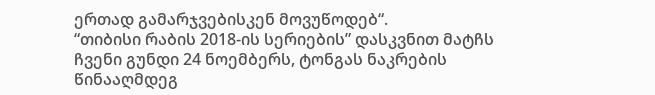ერთად გამარჯვებისკენ მოვუწოდებ“.
“თიბისი რაბის 2018-ის სერიების” დასკვნით მატჩს ჩვენი გუნდი 24 ნოემბერს, ტონგას ნაკრების წინააღმდეგ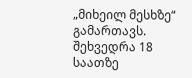„მიხეილ მესხზე“ გამართავს. შეხვედრა 18 საათზე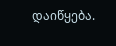დაიწყება.